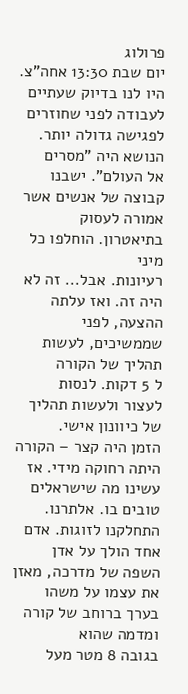פרולוג
יום שבת 13:30 אחה"צ.
היו לנו בדיוק שעתיים לעבודה לפני שחוזרים לפגישה גדולה יותר. הנושא היה "מסרים
אל העולם". ישבנו קבוצה של אנשים אשר אמורה לעסוק בתיאטרון. הוחלפו כל מיני
רעיונות. אבל... זה לא היה זה. ואז עלתה ההצעה, לפני שממשיכים, לעשות תהליך של הקורה
ל 5 דקות. לנסות
לעצור ולעשות תהליך של כיוונון אישי.
הזמן היה קצר – הקורה
היתה רחוקה מידי. אז עשינו מה שישראלים טובים בו. אלתרנו.
התחלקנו לזוגות. אדם
אחד הולך על אדן השפה של מדרכה, מאזן את עצמו על משהו בערך ברוחב של קורה ומדמה שהוא
בגובה 8 מטר מעל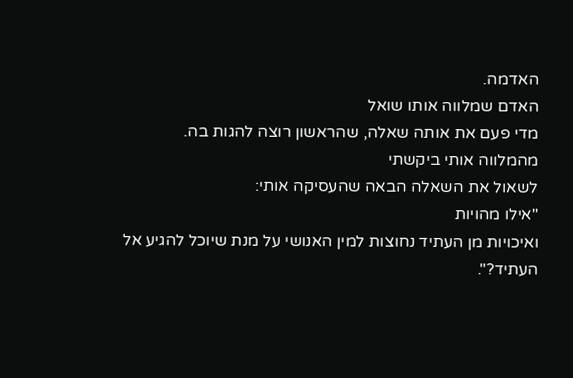האדמה.
האדם שמלווה אותו שואל
מדי פעם את אותה שאלה, שהראשון רוצה להגות בה.
מהמלווה אותי ביקשתי
לשאול את השאלה הבאה שהעסיקה אותי:
"אילו מהויות
ואיכויות מן העתיד נחוצות למין האנושי על מנת שיוכל להגיע אל העתיד?".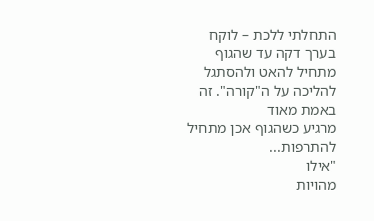התחלתי ללכת – לוקח
בערך דקה עד שהגוף מתחיל להאט ולהסתגל להליכה על ה"קורה". זה באמת מאוד
מרגיע כשהגוף אכן מתחיל להתרפות...
"אילו
מהויות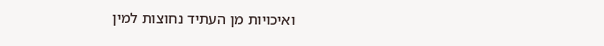ואיכויות מן העתיד נחוצות למין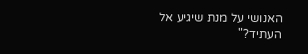האנושי על מנת שיגיע אל העתיד?"